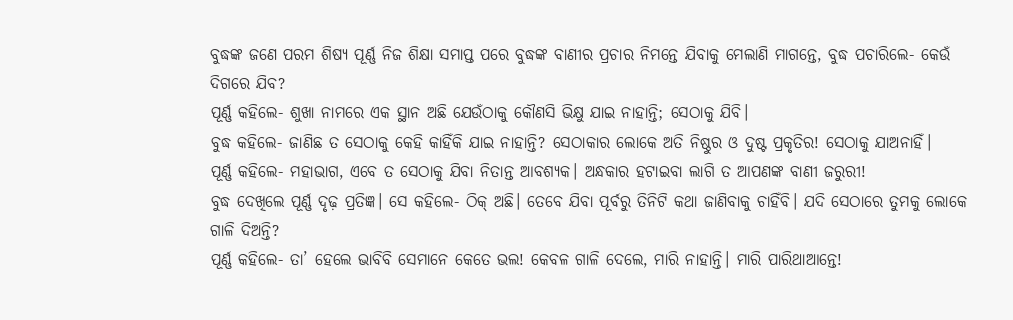ବୁଦ୍ଧଙ୍କ ଜଣେ ପରମ ଶିଷ୍ୟ ପୂର୍ଣ୍ଣ ନିଜ ଶିକ୍ଷା ସମାପ୍ତ ପରେ ବୁଦ୍ଧଙ୍କ ବାଣୀର ପ୍ରଚାର ନିମନ୍ତେ ଯିବାକୁ ମେଲାଣି ମାଗନ୍ତେ, ବୁଦ୍ଧ ପଚାରିଲେ- କେଉଁ ଦିଗରେ ଯିବ?
ପୂର୍ଣ୍ଣ କହିଲେ- ଶୁଖା ନାମରେ ଏକ ସ୍ଥାନ ଅଛି ଯେଉଁଠାକୁ କୌଣସି ଭିକ୍ଷୁ ଯାଇ ନାହାନ୍ତି; ସେଠାକୁ ଯିବି।
ବୁଦ୍ଧ କହିଲେ- ଜାଣିଛ ତ ସେଠାକୁ କେହି କାହିଁକି ଯାଇ ନାହାନ୍ତି? ସେଠାକାର ଲୋକେ ଅତି ନିଷ୍ଠୁର ଓ ଦୁଷ୍ଟ ପ୍ରକୃତିର! ସେଠାକୁ ଯାଅନାହିଁ।
ପୂର୍ଣ୍ଣ କହିଲେ- ମହାଭାଗ, ଏବେ ତ ସେଠାକୁ ଯିବା ନିତାନ୍ତ ଆବଶ୍ୟକ। ଅନ୍ଧକାର ହଟାଇବା ଲାଗି ତ ଆପଣଙ୍କ ବାଣୀ ଜରୁରୀ!
ବୁଦ୍ଧ ଦେଖିଲେ ପୂର୍ଣ୍ଣ ଦୃଢ଼ ପ୍ରତିଜ୍ଞ। ସେ କହିଲେ- ଠିକ୍ ଅଛି। ତେବେ ଯିବା ପୂର୍ବରୁ ତିନିଟି କଥା ଜାଣିବାକୁ ଚାହିଁବି। ଯଦି ସେଠାରେ ତୁମକୁ ଲୋକେ ଗାଳି ଦିଅନ୍ତି?
ପୂର୍ଣ୍ଣ କହିଲେ- ତା’ ହେଲେ ଭାବିବି ସେମାନେ କେତେ ଭଲ! କେବଳ ଗାଳି ଦେଲେ, ମାରି ନାହାନ୍ତି। ମାରି ପାରିଥାଆନ୍ତେ!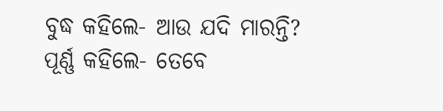ବୁଦ୍ଧ କହିଲେ- ଆଉ ଯଦି ମାରନ୍ତି?
ପୂର୍ଣ୍ଣ କହିଲେ- ତେବେ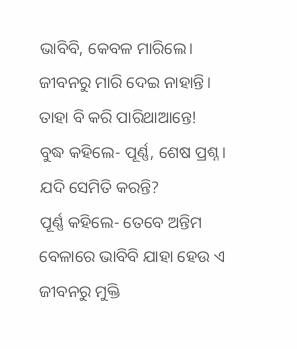ଭାବିବି, କେବଳ ମାରିଲେ। ଜୀବନରୁ ମାରି ଦେଇ ନାହାନ୍ତି। ତାହା ବି କରି ପାରିଥାଆନ୍ତେ!
ବୁଦ୍ଧ କହିଲେ- ପୂର୍ଣ୍ଣ, ଶେଷ ପ୍ରଶ୍ନ। ଯଦି ସେମିତି କରନ୍ତି?
ପୂର୍ଣ୍ଣ କହିଲେ- ତେବେ ଅନ୍ତିମ ବେଳାରେ ଭାବିବି ଯାହା ହେଉ ଏ ଜୀବନରୁ ମୁକ୍ତି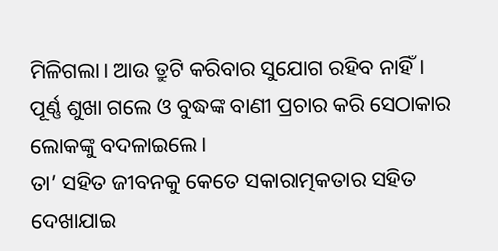ମିଳିଗଲା। ଆଉ ତ୍ରୁଟି କରିବାର ସୁଯୋଗ ରହିବ ନାହିଁ।
ପୂର୍ଣ୍ଣ ଶୁଖା ଗଲେ ଓ ବୁଦ୍ଧଙ୍କ ବାଣୀ ପ୍ରଚାର କରି ସେଠାକାର ଲୋକଙ୍କୁ ବଦଳାଇଲେ।
ତା’ ସହିତ ଜୀବନକୁ କେତେ ସକାରାତ୍ମକତାର ସହିତ ଦେଖାଯାଇ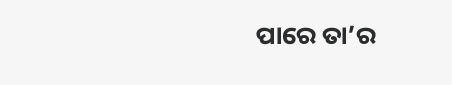ପାରେ ତା’ର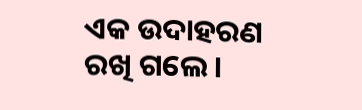ଏକ ଉଦାହରଣ ରଖି ଗଲେ।